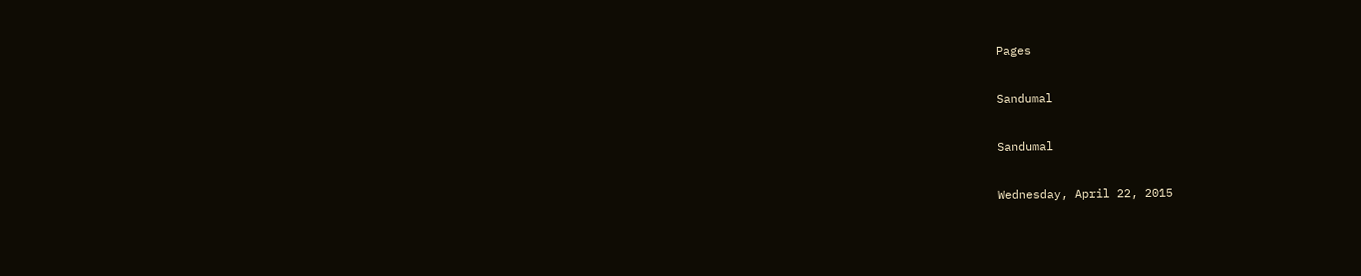Pages

Sandumal

Sandumal

Wednesday, April 22, 2015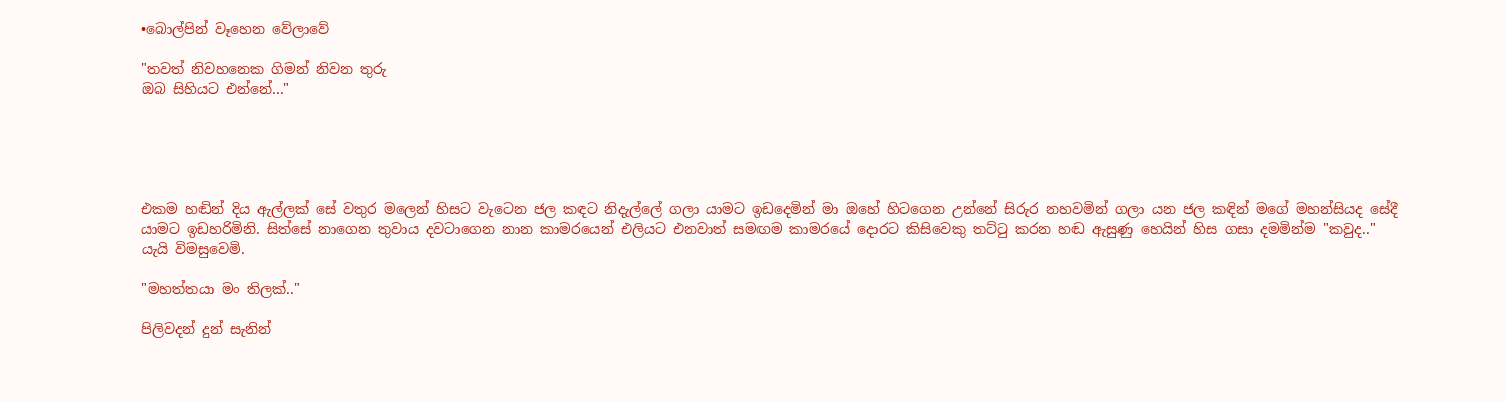•බොල්පින් වෑහෙන වේලාවේ

"තවත් නිවහනෙක ගිමන් නිවන තුරු
ඔබ සිහියට එන්නේ..."





එකම හඬින් දිය ඇල්ලක් සේ වතුර මලෙන් හිසට වැටෙන ජල කඳට නිදැල්ලේ ගලා යාමට ඉඩදෙමින් මා ඔහේ හිටගෙන උන්නේ සිරුර නහවමින් ගලා යන ජල කඳින් මගේ මහන්සියද සේදී යාමට ඉඩහරිමිනි. සිත්සේ නාගෙන තුවාය දවටාගෙන නාන කාමරයෙන් එලියට එනවාත් සමඟම කාමරයේ දොරට කිසිවෙකු තට්ටු කරන හඬ ඇසුණු හෙයින් හිස ගසා දමමින්ම "කවුද.." යැයි විමසුවෙමි.

"මහත්තයා මං තිලක්.."

පිලිවදන් දුන් සැනින්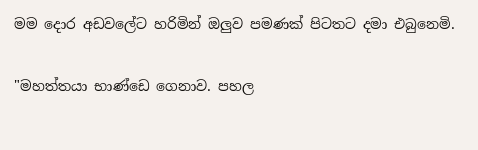මම දොර අඩවලේට හරිමින් ඔලුව පමණක් පිටතට දමා එබුනෙමි.

"මහත්තයා භාණ්ඩෙ ගෙනාව. පහල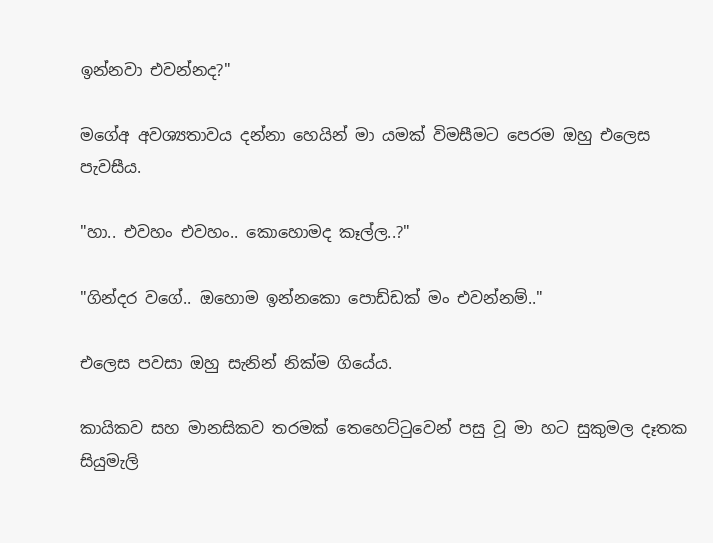ඉන්නවා එවන්නද?"

මගේඅ අවශ්‍යතාවය දන්නා හෙයින් මා යමක් විමසීමට පෙරම ඔහු එලෙස පැවසීය.

"හා.. එවහං එවහං.. කොහොමද කෑල්ල..?"

"ගින්දර වගේ.. ඔහොම ඉන්නකො පොඩ්ඩක් මං එවන්නම්.."

එලෙස පවසා ඔහු සැනින් නික්ම ගියේය.

කායිකව සහ මානසිකව තරමක් තෙහෙට්ටුවෙන් පසු වූ මා හට සුකුමල දෑතක සියුමැලි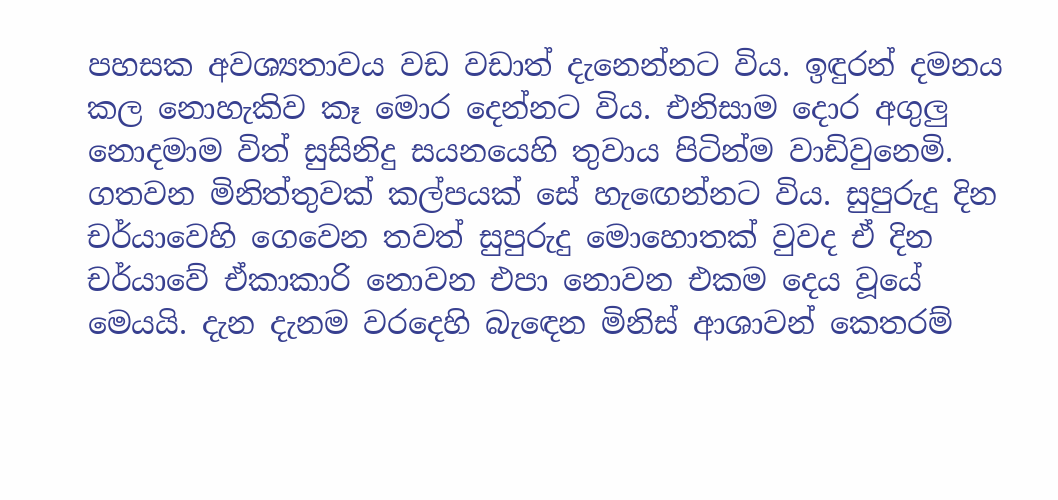පහසක අවශ්‍යතාවය වඩ වඩාත් දැනෙන්නට විය. ඉඳුරන් දමනය කල නොහැකිව කෑ මොර දෙන්නට විය. එනිසාම දොර අගුලු නොදමාම විත් සුසිනිදු සයනයෙහි තුවාය පිටින්ම වාඩිවුනෙමි. ගතවන මිනිත්තුවක් කල්පයක් සේ හැඟෙන්නට විය. සුපුරුදු දින චර්යාවෙහි ගෙවෙන තවත් සුපුරුදු මොහොතක් වුවද ඒ දින චර්යාවේ ඒකාකාරි නොවන එපා නොවන එකම දෙය වූයේ මෙයයි. දැන දැනම වරදෙහි බැඳෙන මිනිස් ආශාවන් කෙතරම්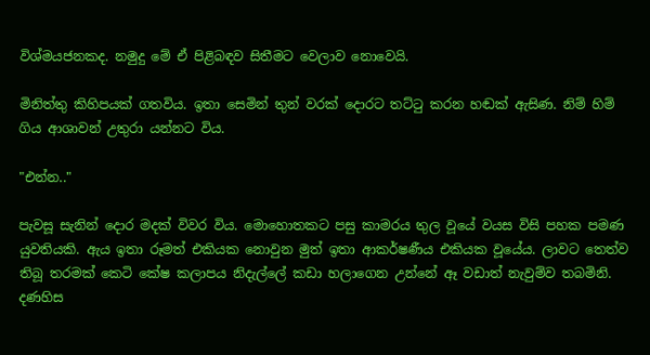විශ්මයජනකද. නමුදු මේ ඒ පිළිබඳව සිතීමට වෙලාව නොවෙයි.

මිනිත්තු කිහිපයක් ගතවිය. ඉතා සෙමින් තුන් වරක් දොරට තට්ටු කරන හඬක් ඇසිණ. නිම් හිම් ගිය ආශාවන් උතුරා යන්නට විය.

"එන්න.."

පැවසූ සැනින් දොර මදක් විවර විය. මොහොතකට පසු කාමරය තුල වූයේ වයස විසි පහක පමණ යුවතියකි. ඇය ඉතා රූමත් එකියක නොවුන මුත් ඉතා ආකර්ෂණීය එකියක වූයේය. ලාවට තෙත්ව තිබූ තරමක් කෙටි කේෂ කලාපය නිදැල්ලේ කඩා හලාගෙන උන්නේ ඈ වඩාත් නැවුම්ව තබමිනි. දණහිස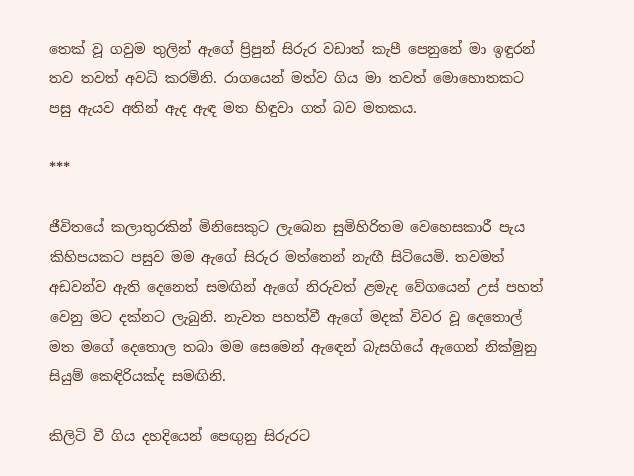තෙක් වූ ගවුම තුලින් ඇගේ ප්‍රිපුන් සිරුර වඩාත් කැපී පෙනුනේ මා ඉඳුරන් තව තවත් අවධි කරමිනි. රාගයෙන් මත්ව ගිය මා තවත් මොහොතකට පසු ඇයව අතින් ඇද ඇඳ මත හිඳුවා ගත් බව මතකය.

***

ජීවිතයේ කලාතුරකින් මිනිසෙකුට ලැබෙන සුමිහිරිතම වෙහෙසකාරී පැය කිහිපයකට පසුව මම ඇගේ සිරුර මත්තෙන් නැඟී සිටියෙමි. තවමත් අඩවන්ව ඇති දෙනෙත් සමඟින් ඇගේ නිරුවත් ළමැද වේගයෙන් උස් පහත් වෙනු මට දක්නට ලැබුනි. නැවත පහත්වී ඇගේ මදක් විවර වූ දෙතොල් මත මගේ දෙතොල තබා මම සෙමෙන් ඇඳෙන් බැසගියේ ඇගෙන් නික්මුනු සියුම් කෙඳිරියක්ද සමඟිනි.

කිලිටි වී ගිය දහදියෙන් පෙඟුනු සිරුරට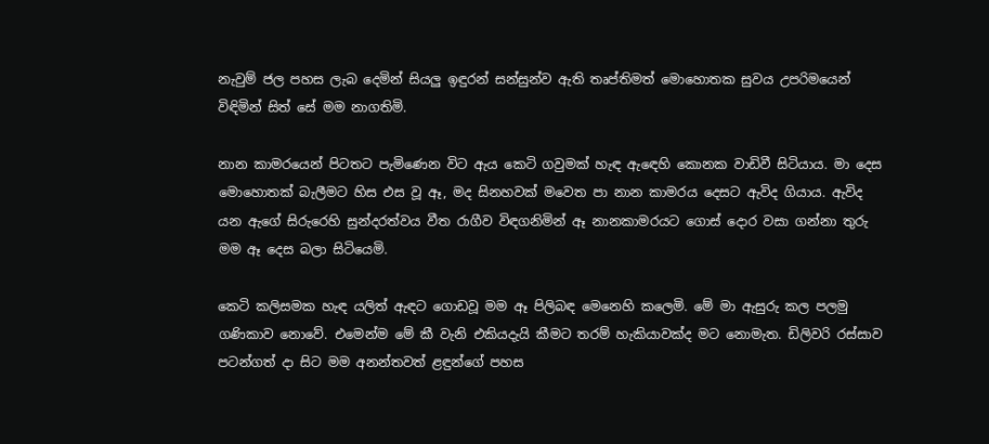නැවුම් ජල පහස ලැබ දෙමින් සියලු ඉඳුරන් සන්සුන්ව ඇති තෘප්තිමත් මොහොතක සුවය උපරිමයෙන් විඳිමින් සිත් සේ මම නාගතිමි.

නාන කාමරයෙන් පිටතට පැමිණෙන විට ඇය කෙටි ගවුමක් හැඳ ඇඳෙහි කොනක වාඩිවී සිටියාය. මා දෙස මොහොතක් බැලීමට හිස එස වූ ඈ, මද සිනහවක් මවෙත පා නාන කාමරය දෙසට ඇවිද ගියාය. ඇවිද යන ඇගේ සිරුරෙහි සුන්දරත්වය වීත රාගීව විඳගනිමින් ඈ නානකාමරයට ගොස් දොර වසා ගන්නා තුරු මම ඈ දෙස බලා සිටියෙමි.

කෙටි කලිසමක හැඳ යලිත් ඇඳට ගොඩවූ මම ඈ පිලිබඳ මෙනෙහි කලෙමි. මේ මා ඇසුරු කල පලමු ගණිකාව නොවේ. එමෙන්ම මේ කී වැනි එකියදැයි කීමට තරම් හැකියාවක්ද මට නොමැත. ඩිලිවරි රස්සාව පටන්ගත් දා සිට මම අනන්තවත් ළඳුන්ගේ පහස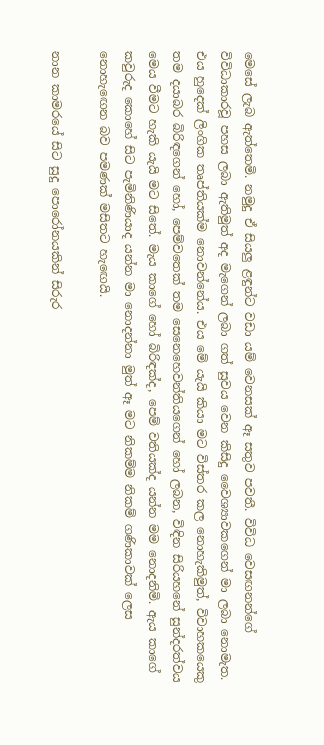මෙසේ ලැබ ඇත්තෙමි. නමුදු ඒ සියලු ළඳුන්ට වඩා යම් වෙනසක් ඈ සතුව පවතී. විවිධ වෙසඟනන්ගේ විවිධාකාරවූ පහස ලබා ඇතිමුත් අද මැගෙන් ලබා ගත් සුවය වෙන කිසිදු වෛශ්‍යාවකගෙන් මා ලබා නොමැත. එය හුදෙක් ලිංගික තෘප්තියක්ම නොවන්නේය. එය මේ යැයි කියා මට විස්තර කල නොහැකිමුත්, විවාහකයෙකු තම දයාබර බිරිඳගෙන් හෝ, පෙම්වතෙක් තම සෙනෙහෙවන්තියගෙන් හෝ ලබන, විඳින සිරියහනේ සුන්දරත්වය මෙය වීමට හැකි යැයි මට සිතේ. මැය කාගේ හෝ බිරිඳක්ද, පෙම් වතියක්ද යන්න මම නොදනිමි. ඇය කාගේ කවුරුද කොහේ සිට පැමිනිණියාද යන්න මා නොදන්නා මුත් ඈ මට නිකම්ම නිකම් ගණිකාවක් ලෙස නොහැඟෙන බව පමණක් මසිතට හැඟෙයි.

නාන කාමරයේ සිට සුදු පොරෝනයකින් සිරුර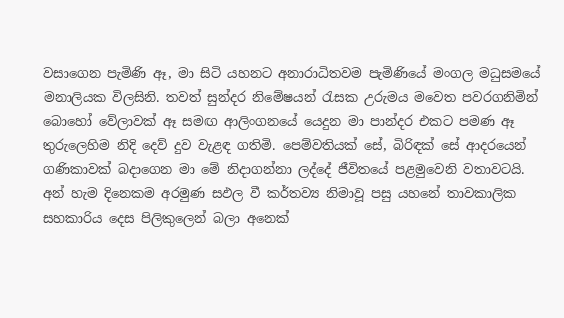වසාගෙන පැමිණි ඈ, මා සිටි යහනට අනාරාධිතවම පැමිණියේ මංගල මධුසමයේ මනාලියක විලසිනි. තවත් සුන්දර නිමේෂයන් රැසක උරුමය මවෙත පවරගනිමින් බොහෝ වේලාවක් ඈ සමඟ ආලිංගනයේ යෙදුන මා පාන්දර එකට පමණ ඈ තුරුලෙහිම නිදි දෙව් දුව වැළඳ ගතිමි. පෙම්වතියක් සේ, බිරිඳක් සේ ආදරයෙන් ගණිකාවක් බදාගෙන මා මේ නිදාගන්නා ලද්දේ ජීවිතයේ පළමුවෙනි වතාවටයි. අන් හැම දිනෙකම අරමුණ සඵල වී කර්තව්‍ය නිමාවූ පසු යහනේ තාවකාලික සහකාරිය දෙස පිලිකුලෙන් බලා අනෙක්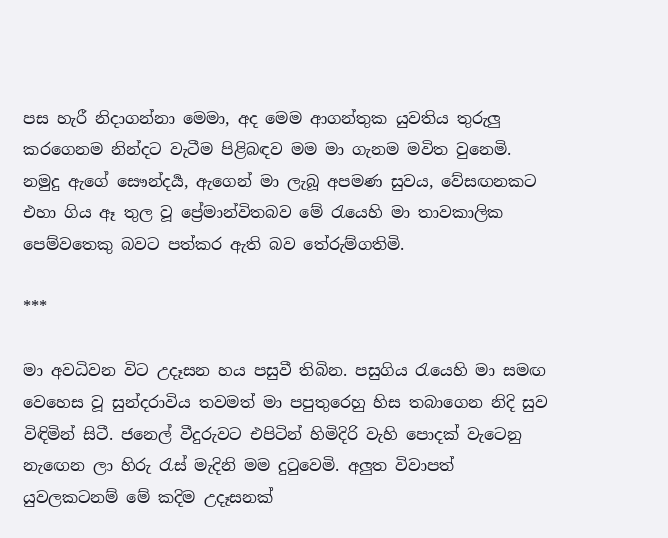පස හැරී නිදාගන්නා මෙමා, අද මෙම ආගන්තුක යුවතිය තුරුලු කරගෙනම නින්දට වැටීම පිළිබඳව මම මා ගැනම මවිත වුනෙමි. නමුදු ඇගේ සෞන්දර්‍ය, ඇගෙන් මා ලැබූ අපමණ සුවය, වේසඟනකට එහා ගිය ඈ තුල වූ ප්‍රේමාන්විතබව මේ රැයෙහි මා තාවකාලික පෙම්වතෙකු බවට පත්කර ඇති බව තේරුම්ගතිමි.

***

මා අවධිවන විට උදෑසන හය පසුවී තිබින. පසුගිය රැයෙහි මා සමඟ වෙහෙස වූ සුන්දරාවිය තවමත් මා පපුතුරෙහු හිස තබාගෙන නිදි සුව විඳිමින් සිටී. ජනෙල් වීදුරුවට එපිටින් හිමිදිරි වැහි පොදක් වැටෙනු නැඟෙන ලා හිරු රැස් මැදිනි මම දුටුවෙමි. අලුත විවාපත් යුවලකටනම් මේ කදිම උදෑසනක්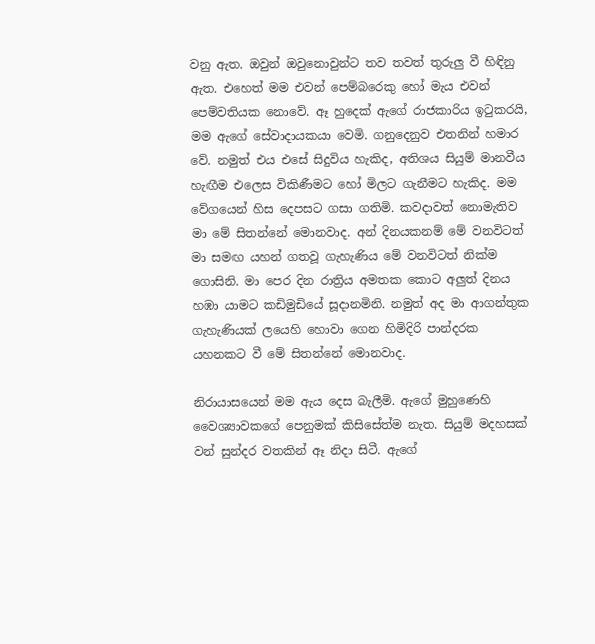වනු ඇත. ඔවුන් ඔවුනොවුන්ට තව තවත් තුරුලු වී හිඳිනු ඇත. එහෙත් මම එවන් පෙම්බරෙකු හෝ මැය එවන් පෙම්වතියක නොවේ. ඈ හුදෙක් ඇගේ රාජකාරිය ඉටුකරයි, මම ඇගේ සේවාදායකයා වෙමි. ගනුදෙනුව එතනින් හමාර වේ. නමුත් එය එසේ සිදුවිය හැකිද, අතිශය සියුම් මානවීය හැඟීම එලෙස විකිණීමට හෝ මිලට ගැනීමට හැකිද. මම වේගයෙන් හිස දෙපසට ගසා ගතිමි. කවදාවත් නොමැතිව මා මේ සිතන්නේ මොනවාද. අන් දිනයකනම් මේ වනවිටත් මා සමඟ යහන් ගතවූ ගැහැණිය මේ වනවිටත් නික්ම ගොසිනි. මා පෙර දින රාත්‍රිය අමතක කොට අලුත් දිනය හඹා යාමට කඩිමුඩියේ සූදානමිනි. නමුත් අද මා ආගන්තුක ගැහැණියක් ලයෙහි හොවා ගෙන හිමිදිරි පාන්දරක යහනකට වී මේ සිතන්නේ මොනවාද.

නිරායාසයෙන් මම ඇය දෙස බැලීමි. ඇගේ මුහුණෙහි වෛශ්‍යාවකගේ පෙනුමක් කිසිසේත්ම නැත. සියුම් මදහසක් වන් සුන්දර වතකින් ඈ නිදා සිටී. ඇගේ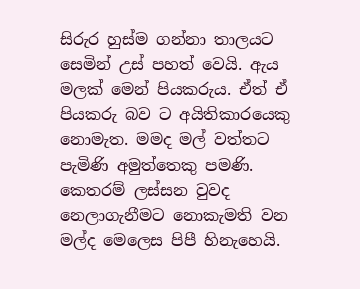සිරුර හුස්ම ගන්නා තාලයට සෙමින් උස් පහත් වෙයි. ඇය මලක් මෙන් පියකරුය. ඒත් ඒ පියකරු බව ට අයිතිකාරයෙකු නොමැත. මමද මල් වත්තට පැමිණි අමුත්තෙකු පමණි. කෙතරම් ලස්සන වුවද නෙලාගැනීමට නොකැමති වන මල්ද මෙලෙස පිපී හිනැහෙයි.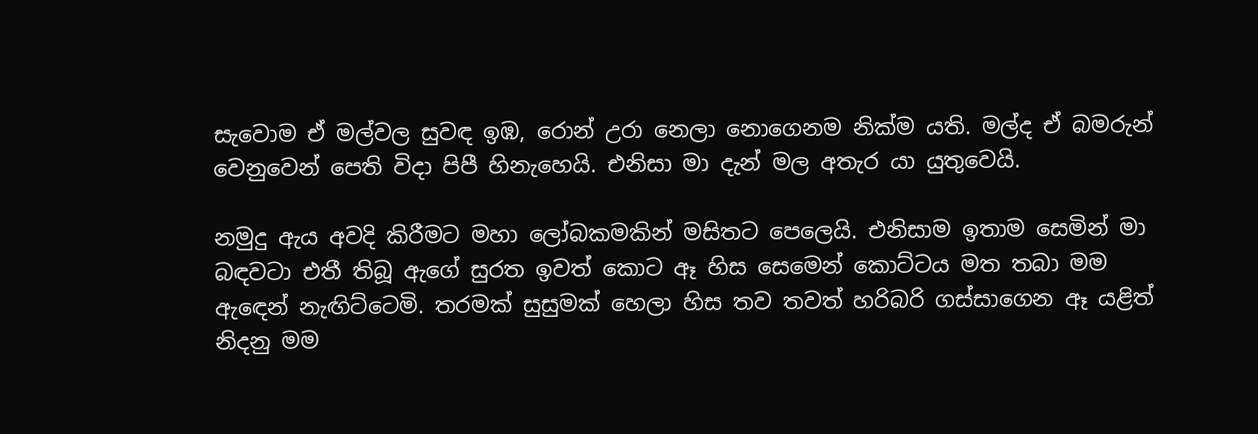සැවොම ඒ මල්වල සුවඳ ඉඹ, රොන් උරා නෙලා නොගෙනම නික්ම යති. මල්ද ඒ බමරුන් වෙනුවෙන් පෙති විදා පිපී හිනැහෙයි. එනිසා මා දැන් මල අතැර යා යුතුවෙයි.

නමුදු ඇය අවදි කිරීමට මහා ලෝබකමකින් මසිතට පෙලෙයි. එනිසාම ඉතාම සෙමින් මා බඳවටා එතී තිබූ ඇගේ සුරත ඉවත් කොට ඈ හිස සෙමෙන් කොට්ටය මත තබා මම ඇඳෙන් නැඟිට්ටෙමි. තරමක් සුසුමක් හෙලා හිස තව තවත් හරිබරි ගස්සාගෙන ඈ යළිත් නිදනු මම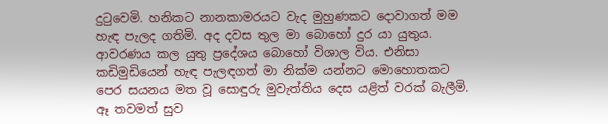දුටුවෙමි. හනිකට නානකාමරයට වැද මුහුණකට දොවාගත් මම හැඳ පැලද ගතිමි. අද දවස තුල මා බොහෝ දුර යා යුතුය. ආවරණය කල යුතු ප්‍රදේශය බොහෝ විශාල විය. එනිසා කඩිමුඩියෙන් හැඳ පැලඳගත් මා නික්ම යන්නට මොහොතකට පෙර සයනය මත වූ සොඳුරු මුවැත්තිය දෙස යළිත් වරක් බැලීමි. ඈ තවමත් සුව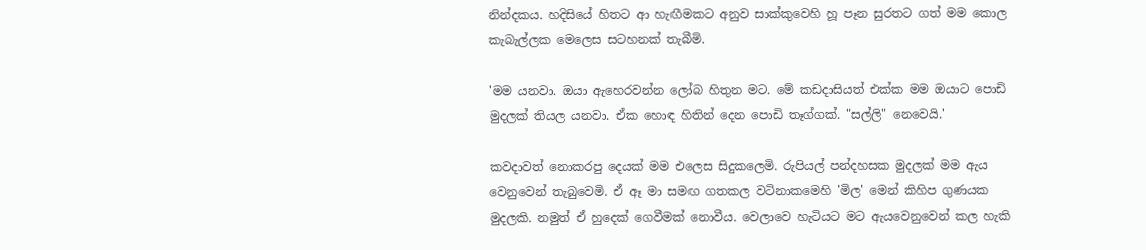නින්දකය. හදිසියේ හිතට ආ හැඟීමකට අනුව සාක්කුවෙහි හූ පෑන සුරතට ගත් මම කොල කැබැල්ලක මෙලෙස සටහනක් තැබීමි.

'මම යනවා. ඔයා ඇහෙරවන්න ලෝබ හිතුන මට. මේ කඩදාසියත් එක්ක මම ඔයාට පොඩි මුදලක් තියල යනවා. ඒක හොඳ හිතින් දෙන පොඩි තෑග්ගක්. "සල්ලි" නෙවෙයි.'

කවදාවත් නොකරපු දෙයක් මම එලෙස සිදුකලෙමි. රුපියල් පන්දහසක මුදලක් මම ඇය වෙනුවෙන් තැබුවෙමි. ඒ ඈ මා සමඟ ගතකල වටිනාකමෙහි 'මිල' මෙන් කිහිප ගුණයක මුදලකි. නමුත් ඒ හුදෙක් ගෙවීමක් නොවීය. වෙලාවෙ හැටියට මට ඇයවෙනුවෙන් කල හැකි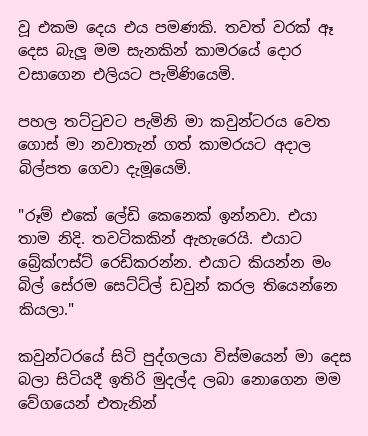වූ එකම දෙය එය පමණකි. තවත් වරක් ඈ දෙස බැලූ මම සැනකින් කාමරයේ දොර වසාගෙන එලියට පැමිණියෙමි.

පහල තට්ටුවට පැමිනි මා කවුන්ටරය වෙත ගොස් මා නවාතැන් ගත් කාමරයට අදාල බිල්පත ගෙවා දැමූයෙමි.

"රූම් එකේ ලේඩි කෙනෙක් ඉන්නවා. එයා තාම නිදි. තවටිකකින් ඇහැරෙයි. එයාට බ්‍රේක්ෆස්ට් රෙඩිකරන්න. එයාට කියන්න මං බිල් සේරම සෙට්ට්ල් ඩවුන් කරල තියෙන්නෙ කියලා."

කවුන්ටරයේ සිටි පුද්ගලයා විස්මයෙන් මා දෙස බලා සිටියදී ඉතිරි මුදල්ද ලබා නොගෙන මම වේගයෙන් එතැනින්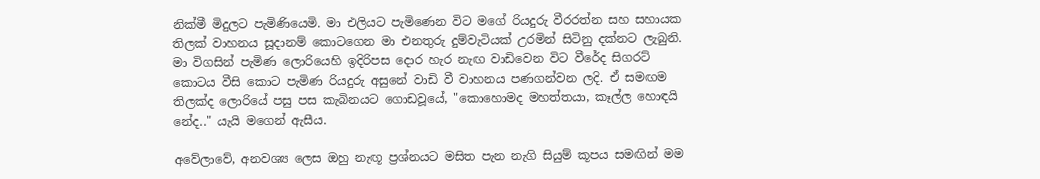නික්මී මිදුලට පැමිණියෙමි. මා එලියට පැමිණෙන විට මගේ රියදුරු වීරරත්න සහ සහායක තිලක් වාහනය සූදානම් කොටගෙන මා එනතුරු දුම්වැටියක් උරමින් සිටිනු දක්නට ලැබුනි. මා විගසින් පැමිණ ලොරියෙහි ඉදිරිපස දොර හැර නැඟ වාඩිවෙන විට වීරේද සිගරට් කොටය වීසි කොට පැමිණ රියදුරු අසුනේ වාඩි වී වාහනය පණගන්වන ලදි. ඒ සමඟම තිලක්ද ලොරියේ පසු පස කැබිනයට ගොඩවූයේ, "කොහොමද මහත්තයා, කෑල්ල හොඳයි නේද.." යැයි මගෙන් ඇසීය.

අවේලාවේ, අනවශ්‍ය ලෙස ඔහු නැඟූ ප්‍රශ්නයට මසිත පැන නැගි සියුම් කූපය සමඟින් මම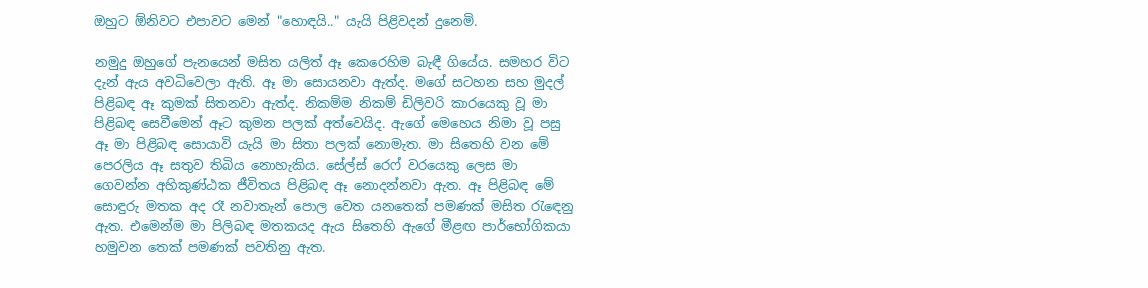ඔහුට ඕනිවට එපාවට මෙන් "හොඳයි.." යැයි පිළිවදන් දුනෙමි.

නමුදු ඔහුගේ පැනයෙන් මසිත යලිත් ඈ කෙරෙහිම බැඳී ගියේය. සමහර විට දැන් ඇය අවධිවෙලා ඇති. ඈ මා සොයනවා ඇත්ද. මගේ සටහන සහ මුදල් පිළිබඳ ඈ කුමක් සිතනවා ඇත්ද. නිකම්ම නිකම් ඩිලිවරි කාරයෙකු වූ මා පිළිබඳ සෙවීමෙන් ඈට කුමන පලක් අත්වෙයිද. ඇගේ මෙහෙය නිමා වූ පසු ඈ මා පිළිබඳ සොයාවි යැයි මා සිතා පලක් නොමැත. මා සිතෙහි වන මේ පෙරලිය ඈ සතුව තිබිය නොහැකිය. සේල්ස් රෙෆ් වරයෙකු ලෙස මා ගෙවන්න අහිකුණ්ඨක ජීවිතය පිළිබඳ ඈ නොදන්නවා ඇත. ඈ පිළිබඳ මේ සොඳුරු මතක අද රෑ නවාතැන් පොල වෙත යනතෙක් පමණක් මසිත රැඳෙනු ඇත. එමෙන්ම මා පිලිබඳ මතකයද ඇය සිතෙහි ඇගේ මීළඟ පාර්භෝගිකයා හමුවන තෙක් පමණක් පවතිනු ඇත.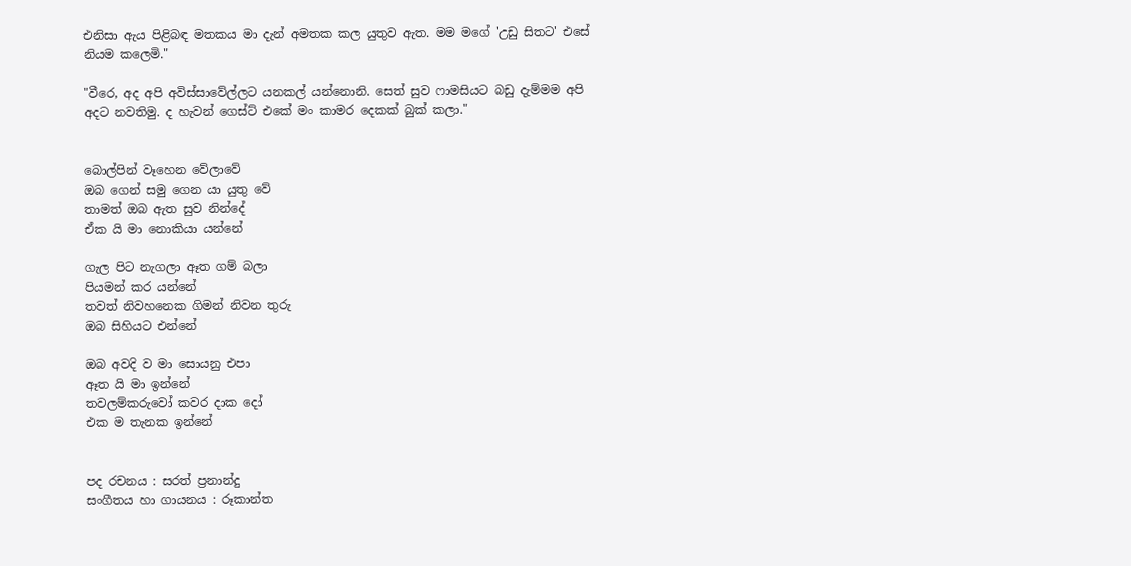එනිසා ඇය පිළිබඳ මතකය මා දැන් අමතක කල යුතුව ඇත. මම මගේ 'උඩු සිතට' එසේ නියම කලෙමි."

"වීරෙ, අද අපි අවිස්සාවේල්ලට යනකල් යන්නොනි. සෙත් සුව ෆාමසියට බඩු දැම්මම අපි අදට නවතිමු. ද හැවන් ගෙස්ට් එකේ මං කාමර දෙකක් බුක් කලා."


බොල්පින් වෑහෙන වේලාවේ
ඔබ ගෙන් සමු ගෙන යා යුතු වේ
තාමත් ඔබ ඇත සුව නින්දේ
ඒක යි මා නොකියා යන්නේ

ගැල පිට නැගලා ඈත ගම් බලා
පියමන් කර යන්නේ
තවත් නිවහනෙක ගිමන් නිවන තුරු
ඔබ සිහියට එන්නේ

ඔබ අවදි ව මා සොයනු එපා
ඈත යි මා ඉන්නේ
තවලම්කරුවෝ කවර දාක දෝ
එක ම තැනක ඉන්නේ


පද රචනය : සරත් ප්‍රනාන්දු
සංගීතය හා ගායනය : රූකාන්ත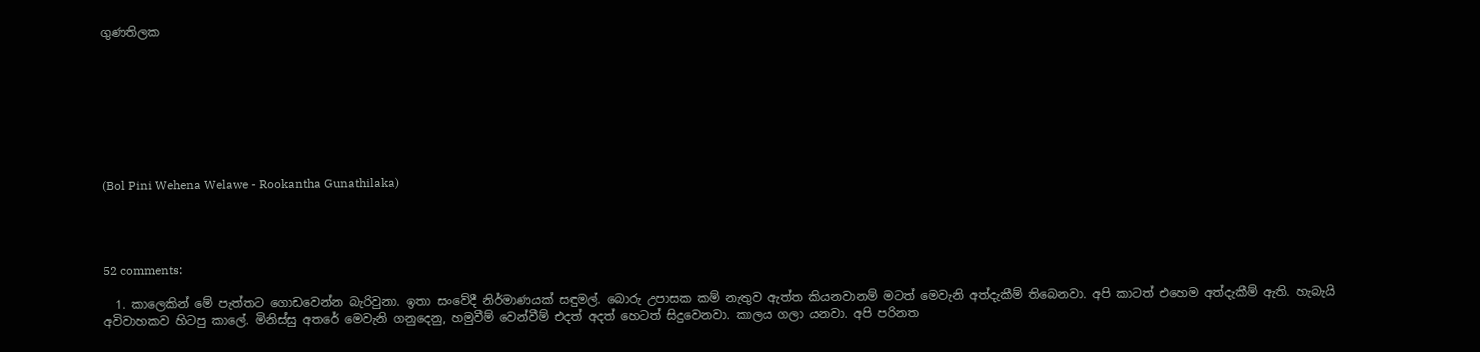ගුණතිලක








(Bol Pini Wehena Welawe - Rookantha Gunathilaka)




52 comments:

  1. කාලෙකින් මේ පැත්තට ගොඩවෙන්න බැරිවුනා. ඉතා සංවේදී නිර්මාණයක් සඳුමල්. බොරු උපාසක කම් නැතුව ඇත්ත කියනවානම් මටත් මෙවැනි අත්දැකීම් තිබෙනවා. අපි කාටත් එහෙම අත්දැකීම් ඇති. හැබැයි අවිවාහකව හිටපු කාලේ. මිනිස්සු අතරේ මෙවැනි ගනුදෙනු, හමුවීම් වෙන්වීම් එදත් අදත් හෙටත් සිදුවෙනවා. කාලය ගලා යනවා. අපි පරිනත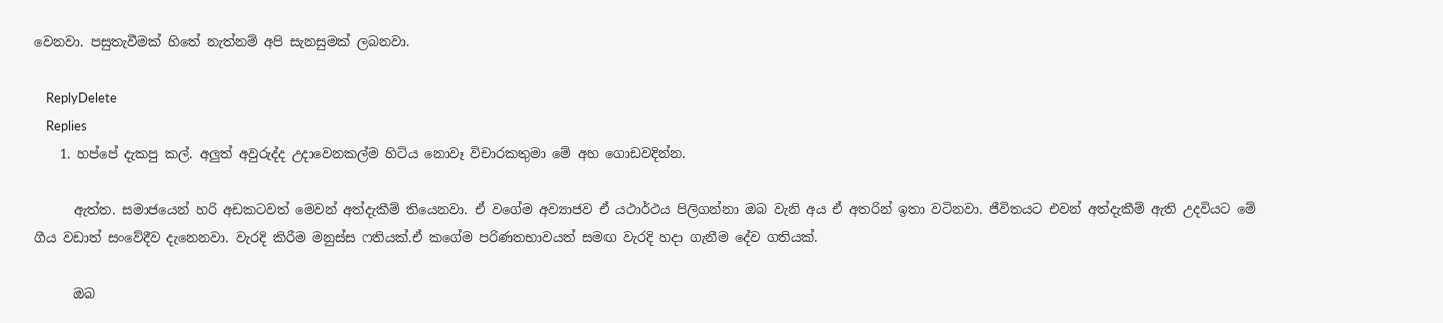වෙනවා. පසුතැවීමක් හිතේ නැත්නම් අපි සැනසුමක් ලබනවා.

    ReplyDelete
    Replies
    1. හප්පේ දැකපු කල්. අලුත් අවුරුද්ද උදාවෙනකල්ම හිටිය නොවෑ විචාරකතුමා මේ අහ ගොඩවදින්න.

      ඇත්ත. සමාජයෙන් හරි අඩකටවත් මෙවන් අත්දැකීම් තියෙනවා. ඒ වගේම අව්‍යාජව ඒ යථාර්ථය පිලිගන්නා ඔබ වැනි අය ඒ අතරින් ඉතා වටිනවා. ජීවිතයට එවන් අත්දැකීම් ඇති උදවියට මේ ගීය වඩාත් සංවේදීව දැනෙනවා. වැරදි කිරීම මනුස්ස ෆතියක්.ඒ කගේම පරිණතභාවයත් සමඟ වැරදි හදා ගැනීම දේව ගතියක්.

      ඔබ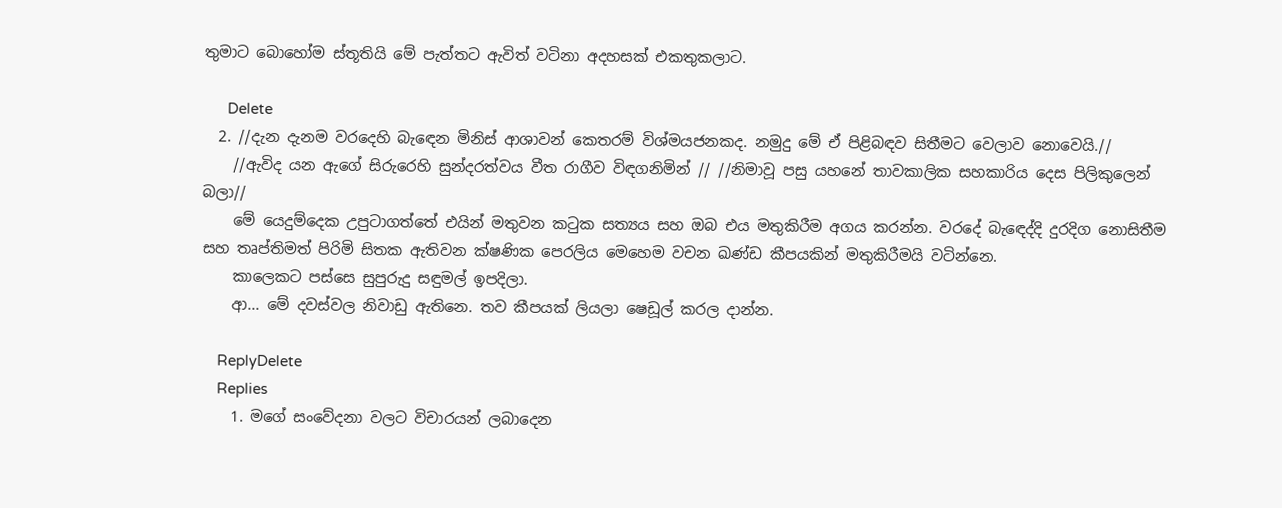තුමාට බොහෝම ස්තූතියි මේ පැත්තට ඇවිත් වටිනා අදහසක් එකතුකලාට.

      Delete
  2. //දැන දැනම වරදෙහි බැඳෙන මිනිස් ආශාවන් කෙතරම් විශ්මයජනකද. නමුදු මේ ඒ පිළිබඳව සිතීමට වෙලාව නොවෙයි.//
    //ඇවිද යන ඇගේ සිරුරෙහි සුන්දරත්වය වීත රාගීව විඳගනිමින් // //නිමාවූ පසු යහනේ තාවකාලික සහකාරිය දෙස පිලිකුලෙන් බලා//
    මේ යෙදුම්දෙක උපුටාගත්තේ එයින් මතුවන කටුක සත්‍යය සහ ඔබ එය මතුකිරීම අගය කරන්න. වරදේ බැඳෙද්දි දුරදිග නොසිතීම සහ තෘප්තිමත් පිරිමි සිතක ඇතිවන ක්ෂණික පෙරලිය මෙහෙම වචන ඛණ්ඩ කීපයකින් මතුකිරීමයි වටින්නෙ.
    කාලෙකට පස්සෙ සුපුරුදු සඳුමල් ඉපදිලා.
    ආ... මේ දවස්වල නිවාඩු ඇතිනෙ. තව කීපයක් ලියලා ෂෙඩූල් කරල දාන්න.

    ReplyDelete
    Replies
    1. මගේ සංවේදනා වලට විචාරයන් ලබාදෙන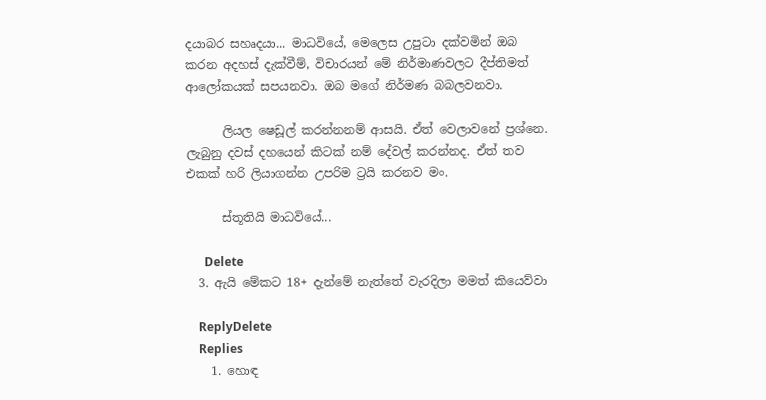දයාබර සහෘදයා... මාධවියේ, මෙලෙස උපුටා දක්වමින් ඔබ කරන අදහස් දැක්වීම්, විචාරයන් මේ නිර්මාණවලට දීප්තිමත් ආලෝකයක් සපයනවා. ඔබ මගේ නිර්මණ බබලවනවා.

      ලියල ෂෙඩූල් කරන්නනම් ආසයි. ඒත් වෙලාවනේ ප්‍රශ්නෙ. ලැබුනු දවස් දහයෙන් කිටක් නම් දේවල් කරන්නද. ඒත් තව එකක් හරි ලියාගන්න උපරිම ට්‍රයි කරනව මං.

      ස්තූතියි මාධවියේ...

      Delete
  3. ඇයි මේකට 18+ දැන්මේ නැත්තේ වැරදිලා මමත් කියෙව්වා

    ReplyDelete
    Replies
    1. හොඳ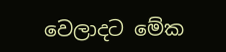වෙලාදට මේක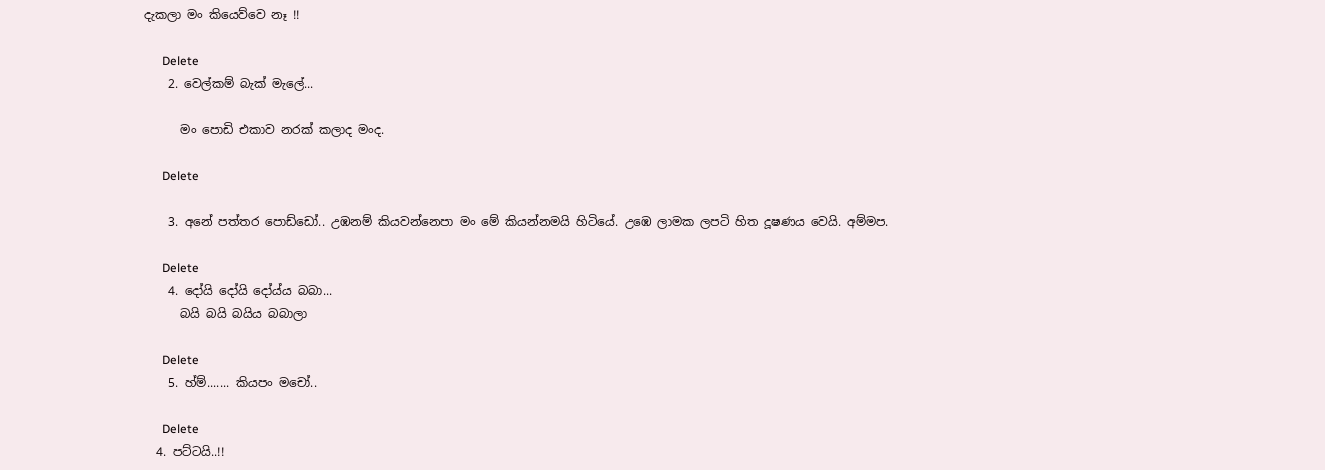දැකලා මං කියෙව්වෙ නෑ !!

      Delete
    2. වෙල්කම් බැක් මැලේ...

      මං පොඩි එකාව නරක් කලාද මංද.

      Delete

    3. අනේ පත්‍තර පොඩ්ඩෝ.. උඹනම් කියවන්නෙපා මං මේ කියන්නමයි හිටියේ. උඹෙ ලාමක ලපටි හිත දූෂණය වෙයි. අම්මප.

      Delete
    4. දෝයි දෝයි දෝය්ය බබා...
      බයි බයි බයිය බබාලා

      Delete
    5. හ්ම්....... කියපං මචෝ..

      Delete
  4. පට්ටයි..!!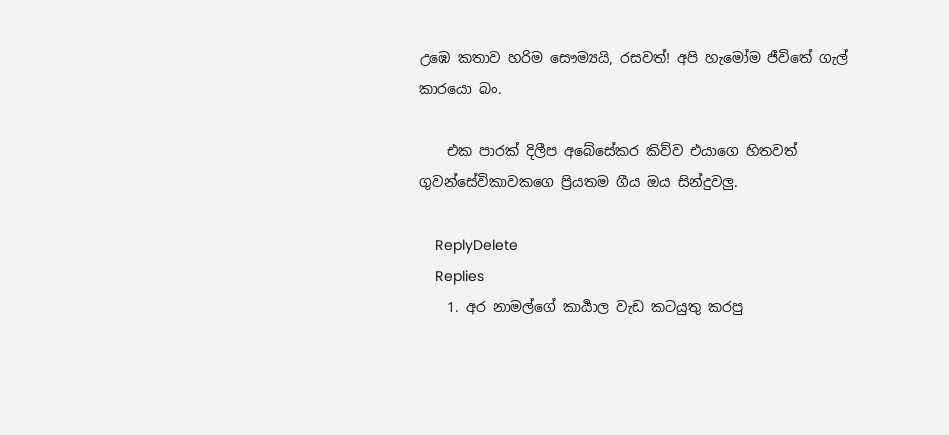උඹෙ කතාව හරිම සෞම්‍යයි, රසවත්! අපි හැමෝම ජීවිතේ ගැල් කාරයො බං.

    එක පාරක් දිලීප අබේසේකර කිව්ව එයාගෙ හිතවත් ගුවන්සේවිකාවකගෙ ප්‍රියතම ගීය ඔය සින්දුවලු.

    ReplyDelete
    Replies
    1. අර නාමල්ගේ කාර්‍යාල වැඩ කටයුතු කරපු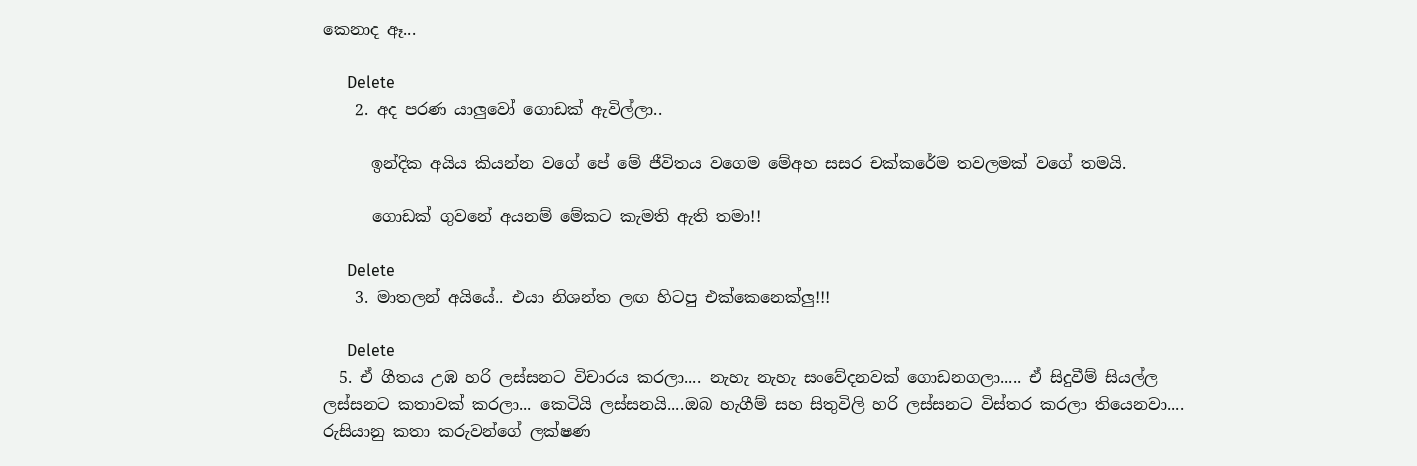කෙනාද ඈ...

      Delete
    2. අද පරණ යාලුවෝ ගොඩක් ඇවිල්ලා..

      ඉන්දික අයිය කියන්න වගේ පේ මේ ජීවිතය වගෙම මේඅහ සසර චක්කරේම තවලමක් වගේ තමයි.

      ගොඩක් ගුවනේ අයනම් මේකට කැමති ඇති තමා!!

      Delete
    3. මාතලන් අයියේ.. එයා නිශන්ත ලඟ හිටපු එක්කෙනෙක්ලු!!!

      Delete
  5. ඒ ගීතය උඹ හරි ලස්සනට විචාරය කරලා.... නැහැ නැහැ සංවේදනවක් ගොඩනගලා..... ඒ සිදුවීම් සියල්ල ලස්සනට කතාවක් කරලා... කෙටියි ලස්සනයි....ඔබ හැගීම් සහ සිතුවිලි හරි ලස්සනට විස්තර කරලා තියෙනවා.... රුසියානු කතා කරුවන්ගේ ලක්ෂණ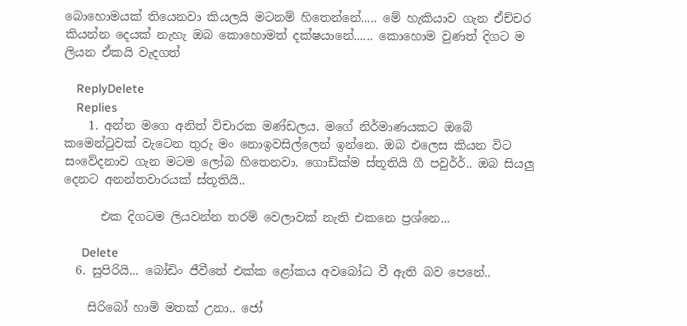බොහොමයක් තියෙනවා කියලයි මටනම් හිතෙන්නේ..... මේ හැකියාව ගැන ඒච්චර කියන්න දෙයක් නැහැ ඔබ කොහොමත් දක්ෂයානේ...... කොහොම වුණත් දිගට ම ලියන ඒකයි වැදගත්

    ReplyDelete
    Replies
    1. අන්න මගෙ අනිත් විචාරක මණ්ඩලය. මගේ නිර්මාණයකට ඔබේ කමෙන්ටුවක් වැටෙන තුරු මං නොඉවසිල්ලෙන් ඉන්නෙ. ඔබ එලෙස කියන විට සංවේදනාව ගැන මටම ලෝබ හිතෙනවා. ගොඩ්ක්ම ස්තූතියි ගී පවුර්‍ර්.. ඔබ සියලු දෙනට අනන්තවාරයක් ස්තූතියි..

      එක දිගටම ලියවන්න තරම් වෙලාවක් නැති එකනෙ ප්‍රශ්නෙ...

      Delete
  6. සුපිරියි... බෝඩිං ජීවීතේ එක්ක ළෝකය අවබෝධ වී ඇති බව පෙනේ..

    සිරිබෝ හාමි මතක් උනා.. ජෝ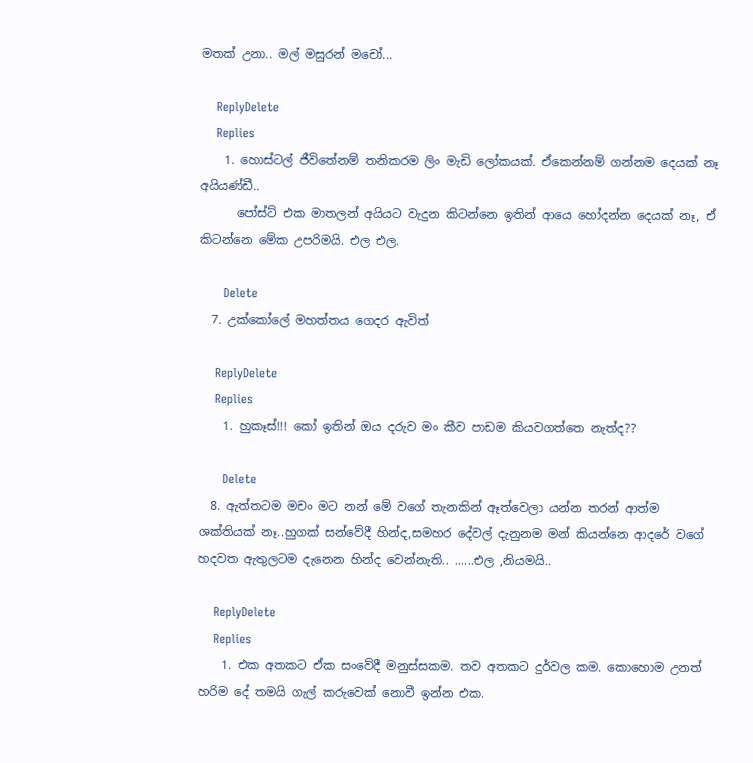මතක් උනා.. මල් මසුරන් මචෝ...

    ReplyDelete
    Replies
    1. හොස්ටල් ජීවිතේනම් තනිකරම ලිං මැඩි ලෝකයක්. ඒකෙන්නම් ගන්නම දෙයක් නෑ අයියණ්ඩී..
      පෝස්ට් එක මාතලන් අයියට වැදුන කිටන්නෙ ඉතින් ආයෙ හෝදන්න දෙයක් නෑ, ඒ කිටන්නෙ මේක උපරිමයි. එල එල.

      Delete
  7. උක්කෝලේ මහත්තය ගෙදර ඇවිත්

    ReplyDelete
    Replies
    1. හුකෑස්!!! කෝ ඉතින් ඔය දරුව මං කීව පාඩම කියවගත්තෙ නැත්ද??

      Delete
  8. ඇත්තටම මචං මට නන් මේ වගේ තැනකින් ඈත්වෙලා යන්න තරන් ආත්ම ශක්තියක් නෑ..හුගක් සන්වේදී හින්ද,සමහර දේවල් දැනුනම මන් කියන්නෙ ආදරේ වගේ හදවත ඇතුලටම දැනෙන හින්ද වෙන්නැති.. ......එල ,නියමයි..

    ReplyDelete
    Replies
    1. එක අතකට ඒක සංවේදී මනුස්සකම. තව අතකට දුර්වල කම. කොහොම උනත් හරිම දේ තමයි ගැල් කරුවෙක් නොවී ඉන්න එක.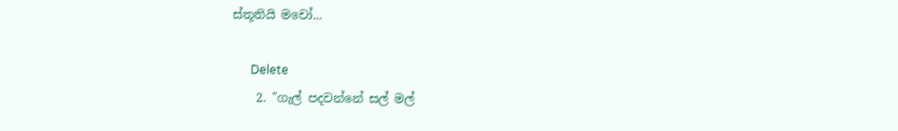ස්තූතියි මචෝ...

      Delete
    2. "ගැල් පදවන්නේ සල් මල්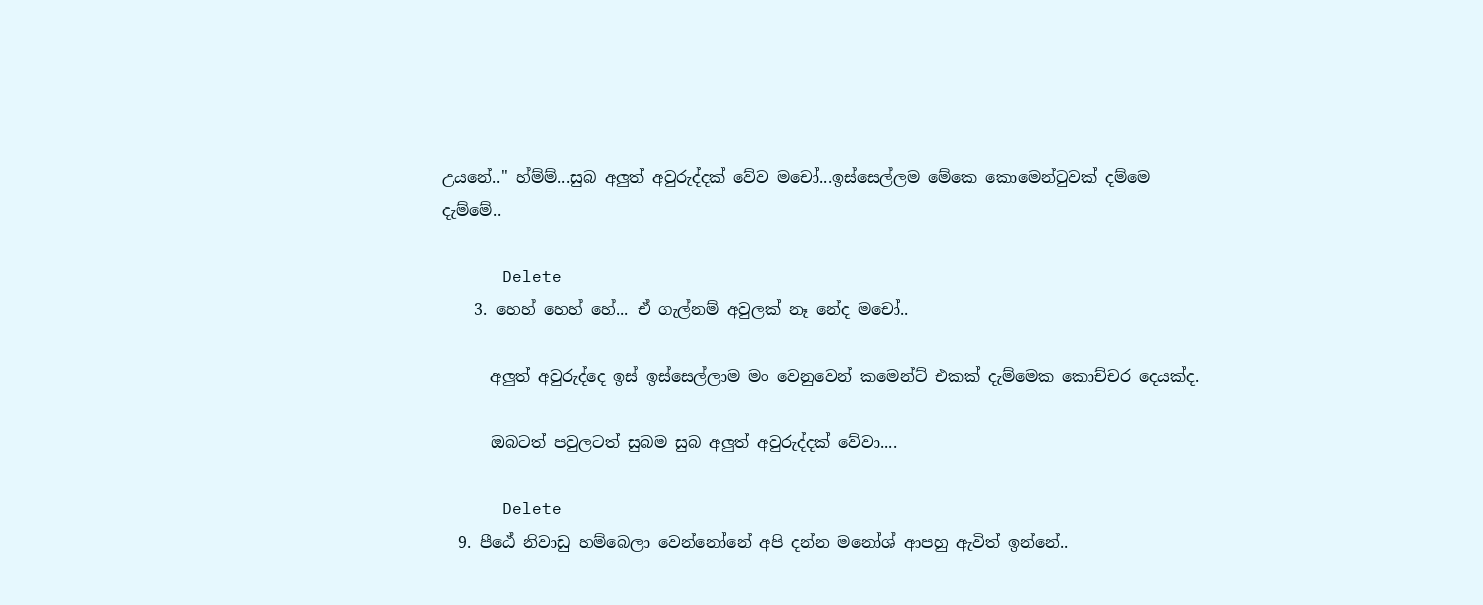උයනේ.." හ්ම්ම්...සුබ අලුත් අවුරුද්දක් වේව මචෝ...ඉස්සෙල්ලම මේකෙ කොමෙන්ටුවක් දම්මෙ දැම්මේ..

      Delete
    3. හෙහ් හෙහ් හේ... ඒ ගැල්නම් අවුලක් නෑ නේද මචෝ..

      අලුත් අවුරුද්දෙ ඉස් ඉස්සෙල්ලාම මං වෙනුවෙන් කමෙන්ට් එකක් දැම්මෙක කොච්චර දෙයක්ද.

      ඔබටත් පවුලටත් සුබම සුබ අලුත් අවුරුද්දක් වේවා....

      Delete
  9. පීඨේ නිවාඩු හම්බෙලා වෙන්නෝනේ අපි දන්න මනෝශ් ආපහු ඇවිත් ඉන්නේ..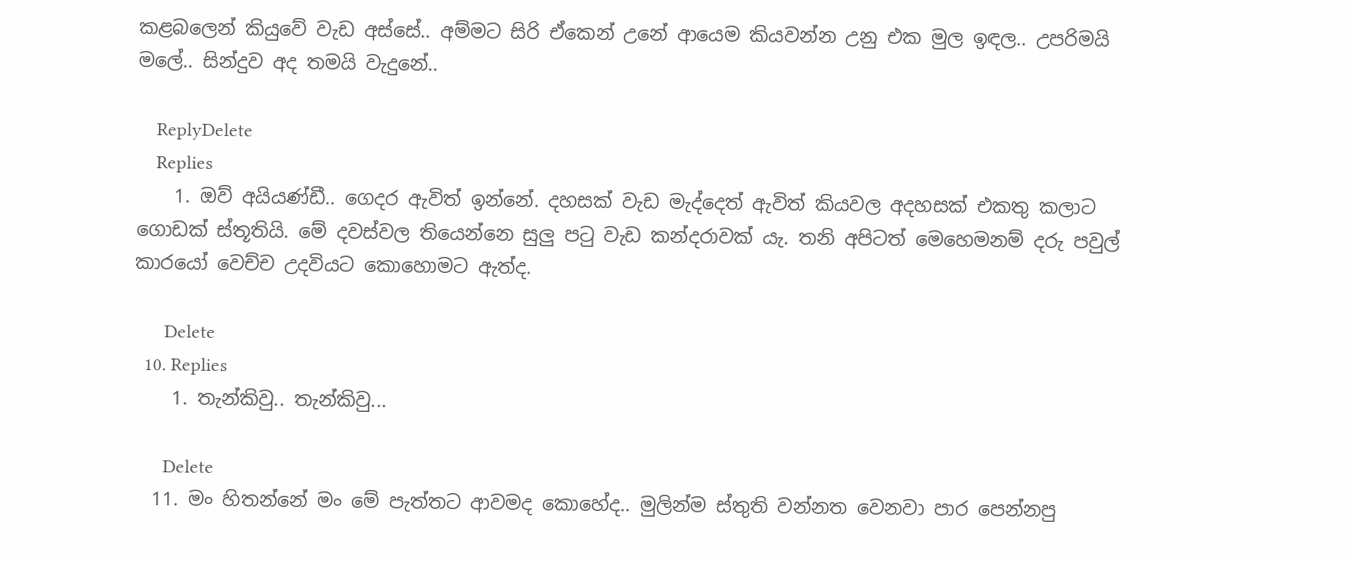කළබලෙන් කියුවේ වැඩ අස්සේ.. අම්මට සිරි ඒකෙන් උනේ ආයෙම කියවන්න උනු එක මුල ඉඳල.. උපරිමයි මලේ.. සින්දුව අද තමයි වැදුනේ..

    ReplyDelete
    Replies
    1. ඔව් අයියණ්ඩී.. ගෙදර ඇවිත් ඉන්නේ. දහසක් වැඩ මැද්දෙත් ඇවිත් කියවල අදහසක් එකතු කලාට ගොඩක් ස්තූතියි. මේ දවස්වල තියෙන්නෙ සුලු පටු වැඩ කන්දරාවක්‍ යැ. තනි අපිටත් මෙහෙමනම් දරු පවුල් කාරයෝ වෙච්ච උදවියට කොහොමට ඇත්ද.

      Delete
  10. Replies
    1. තැන්කිවු.. තැන්කිවු...

      Delete
  11. මං හිතන්නේ මං මේ පැත්තට ආවමද කොහේද.. මුලින්ම ස්තුති වන්නත වෙනවා පාර පෙන්නපු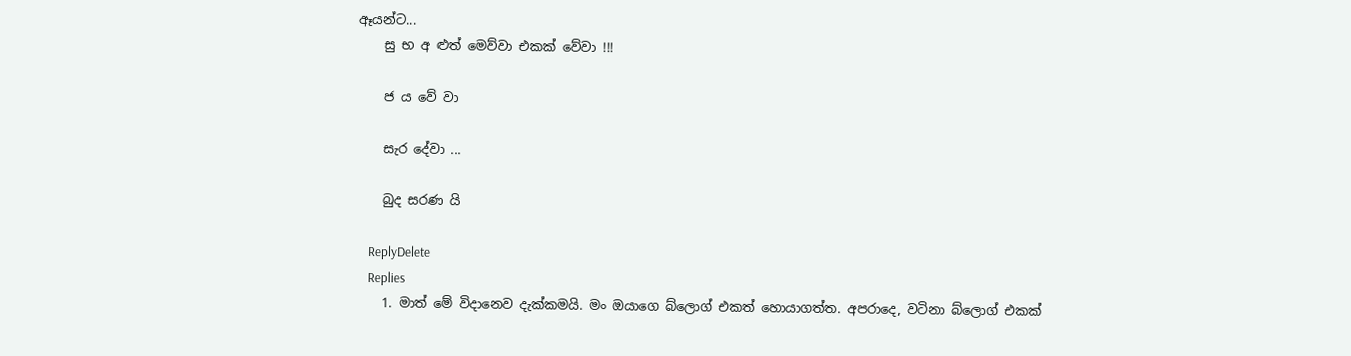ඈයන්ට...
    සු භ අ ළුත් මෙව්වා එකක් වේවා !!!

    ජ ය වේ වා

    සැර දේවා ...

    බුද සරණ යි

    ReplyDelete
    Replies
    1. මාත් මේ විදානෙව දැක්කමයි. මං ඔයාගෙ බ්ලොග් එකත් හොයාගත්ත. අපරාදෙ, වටිනා බ්ලොග් එකක්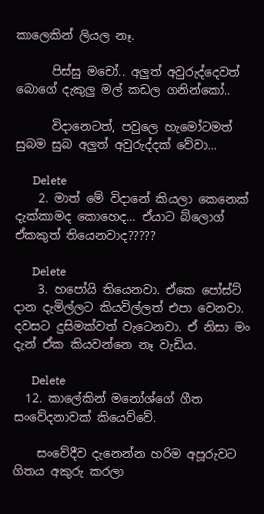කාලෙකින් ලියල නෑ.

      පිස්සු මචෝ.. අලුත් අවුරුද්දෙවත් බොගේ දැකුලු මල් කඩල ගනින්කෝ..

      විදානෙටත්, පවුලෙ හැමෝටමත් සුබම සුබ අලුත් අවුරුද්දක් වේවා...

      Delete
    2. මාත් මේ විදානේ කියලා කෙනෙක් දැක්කාමද කොහෙද... ඒයාට බ්ලොග් ඒකකුත් තියෙනවාද?????

      Delete
    3. හපෝයි තියෙනවා. ඒකෙ පෝස්ට් දාන දැමිල්ලට කියවිල්ලත් එපා වෙනවා. දවසට දුසිමක්වත් වැටෙනවා. ඒ නිසා මං දැන් ඒක කියවන්නෙ නෑ වැඩිය.

      Delete
  12. කාලේකින් මනෝශ්ගේ ගීත සංවේදනාවක් කියෙව්වේ.

    සංවේදීව දැනෙන්න හරිම අපූරුවට ගිතය අකුරු කරලා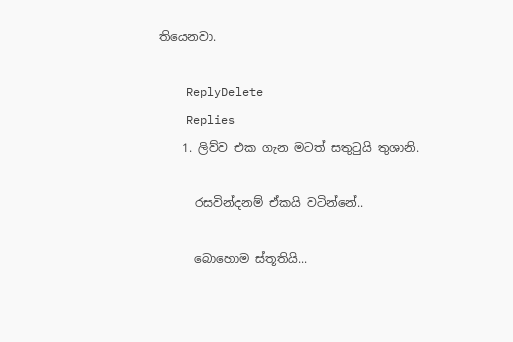තියෙනවා.

    ReplyDelete
    Replies
    1. ලිව්ව එක ගැන මටත් සතුටුයි තුශානි.

      රසවින්දනම් ඒකයි වටින්නේ..

      බොහොම ස්තූතියි...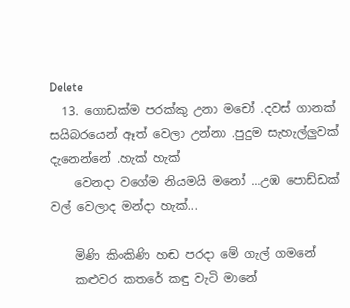Delete
  13. ගොඩක්ම පරක්කු උනා මචෝ .දවස් ගානක් සයිබරයෙන් ඈත් වෙලා උන්නා .පුදුම සැහැල්ලුවක් දැනෙන්නේ .හැක් හැක්
    වෙනදා වගේම නියමයි මනෝ ...උඹ පොඩ්ඩක් වල් වෙලාද මන්දා හැක්...

    මිණි කිංකිණි හඬ පරදා මේ ගැල් ගමනේ
    කළුවර කතරේ කඳු වැටි මානේ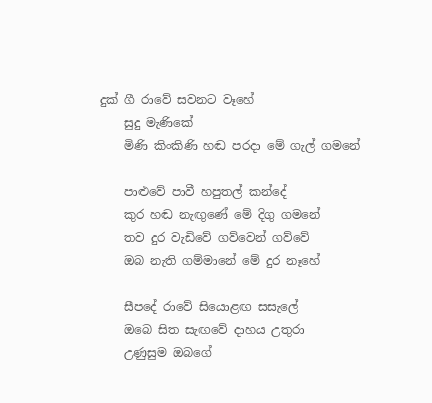දුක් ගී රාවේ සවනට වෑහේ
    සුදු මැණිකේ
    මිණි කිංකිණි හඬ පරදා මේ ගැල් ගමනේ

    පාළුවේ පාවී හපුතල් කන්දේ
    කුර හඬ නැඟුණේ මේ දිගු ගමනේ
    තව දුර වැඩිවේ ගව්වෙන් ගව්වේ
    ඔබ නැති ගම්මානේ මේ දුර නෑහේ

    සීපදේ රාවේ සියොළඟ සසැලේ
    ඔබෙ සිත සැඟවේ දාහය උතුරා
    උණුසුම ඔබගේ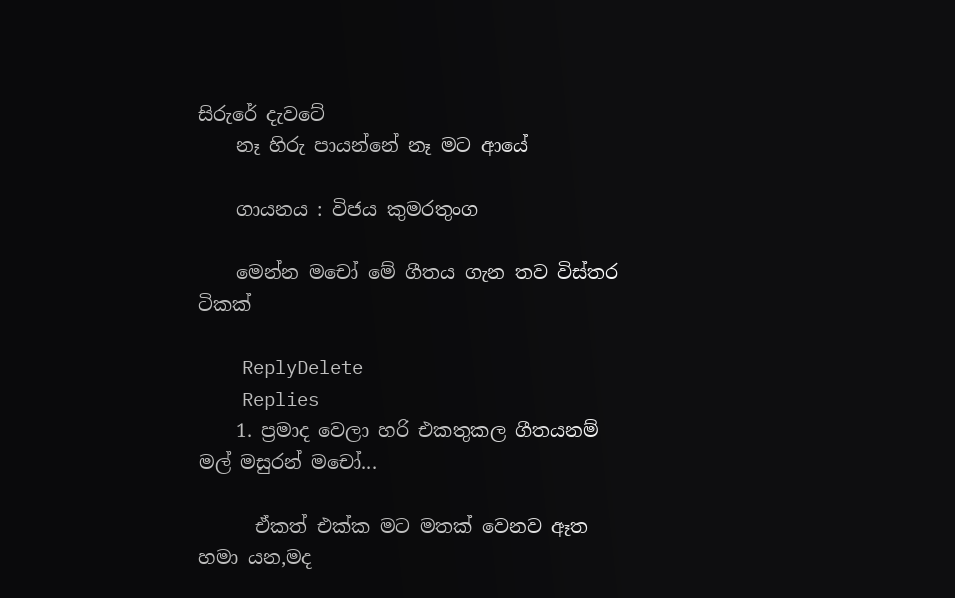සිරුරේ දැවටේ
    නෑ හිරු පායන්නේ නෑ මට ආයේ

    ගායනය : විජය කුමරතුංග

    මෙන්න මචෝ මේ ගීතය ගැන තව විස්තර ටිකක්

    ReplyDelete
    Replies
    1. ප්‍රමාද වෙලා හරි එකතුකල ගීතයනම් මල් මසුරන් මචෝ...

      ඒකත් එක්ක මට මතක් වෙනව ඈත හමා යන,මද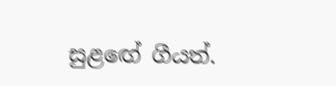සුළඟේ ගීයත්.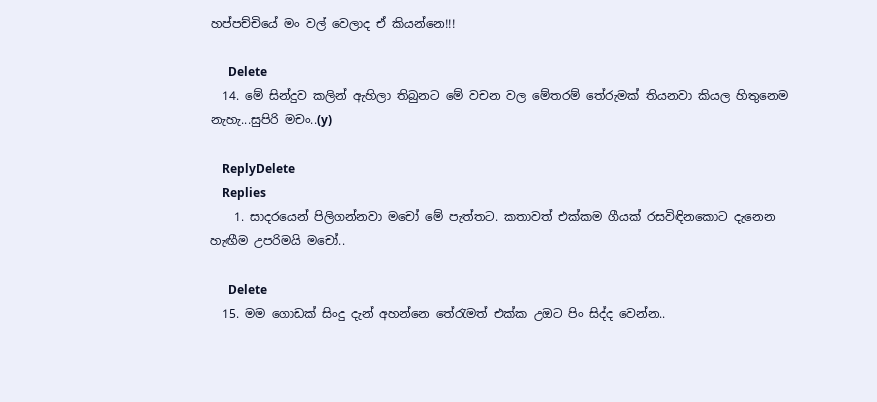හප්පච්චියේ මං වල් වෙලාද ඒ කියන්නෙ!!!

      Delete
  14. මේ සින්දුව කලින් ඇහිලා තිබුනට මේ වචන වල මේතරම් තේරුමක් තියනවා කියල හිතුනෙම නැහැ...සුපිරි මචං..(y)

    ReplyDelete
    Replies
    1. සාදරයෙන් පිලිගන්නවා මචෝ මේ පැත්තට. කතාවත් එක්කම ගීයක් රසවිඳිනකොට දැනෙන හැඟීම උපරිමයි මචෝ..

      Delete
  15. මම ගොඩක් සිංදු දැන් අහන්නෙ තේරැමත් එක්ක උඔට පිං සිද්ද වෙන්න..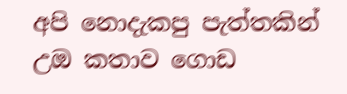අපි නොදැකපු පැත්තකින් උඔ කතාව ගොඩ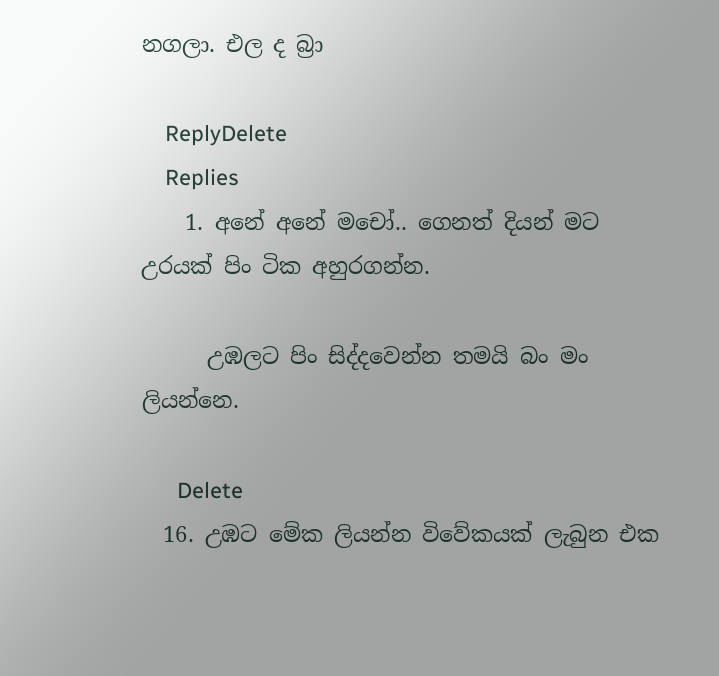නගලා. එල ද බ්‍රා

    ReplyDelete
    Replies
    1. අනේ අනේ මචෝ.. ගෙනත් දියන් මට උරයක් පිං ටික අහුරගන්න.

      උඹලට පිං සිද්දවෙන්න තමයි බං මං ලියන්නෙ.

      Delete
  16. උඹට මේක ලියන්න විවේකයක් ලැබුන එක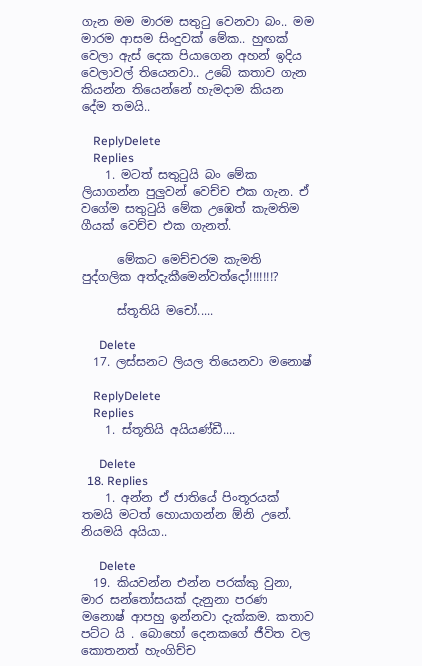ගැන මම මාරම සතුටු වෙනවා බං.. මම මාරම ආසම සිංදුවක් මේක.. හුඟක් වෙලා ඇස් දෙක පියාගෙන අහන් ඉදිය වෙලාවල් තියෙනවා.. උබේ කතාව ගැන කියන්න තියෙන්නේ හැමදාම කියන දේම තමයි..

    ReplyDelete
    Replies
    1. මටත් සතුටුයි බං මේක ලියාගන්න පුලුවන් වෙච්ච එක ගැන. ඒ වගේම සතුටුයි මේක උඹෙත් කැමතිම ගීයක් වෙච්ච එක ගැනත්.

      මේකට මෙච්චරම කැමති පුද්ගලික අත්දැකීමෙන්වත්දෝ!!!!!!!?

      ස්තූතියි මචෝ.....

      Delete
  17. ලස්සනට ලියල තියෙනවා මනොෂ්

    ReplyDelete
    Replies
    1. ස්තූතියි අයියණ්ඩී....

      Delete
  18. Replies
    1. අන්න ඒ ජාතියේ පිංතූරයක් තමයි මටත් හොයාගන්න ඕනි උනේ. නියමයි අයියා..

      Delete
  19. කියවන්න එන්න පරක්කු වුනා, මාර සන්තෝසයක් දැනුනා පරණ මනොෂ් ආපහු ඉන්නවා දැක්කම. කතාව පට්ට යි . බොහෝ දෙනකගේ ජීවිත වල කොතනත් හැංගිච්ච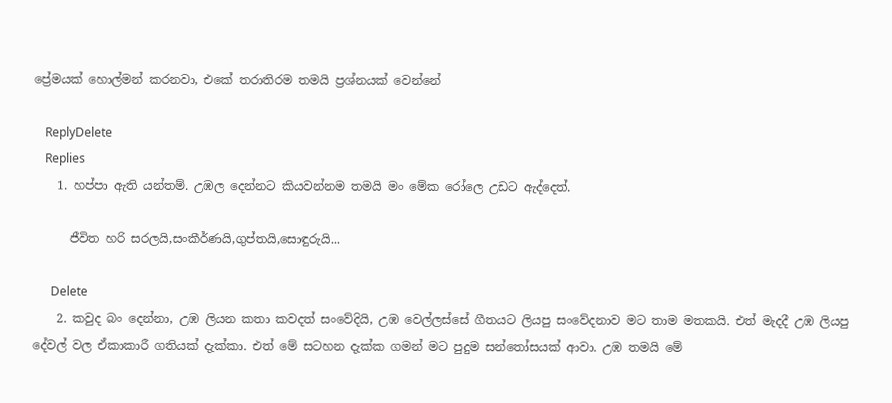ප්‍රේමයක් හොල්මන් කරනවා, එකේ තරාතිරම තමයි ප්‍රශ්නයක් වෙන්නේ

    ReplyDelete
    Replies
    1. හප්පා ඇති යන්තම්. උඹල දෙන්නට කියවන්නම තමයි මං මේක රෝලෙ උඩට ඇද්දෙත්.

      ජීවිත හරි සරලයි,සංකීර්ණයි,ගුප්තයි,සොඳුරුයි...

      Delete
    2. කවුද බං දෙන්නා, උඹ ලියන කතා කවදත් සංවේදියි, උඹ වෙල්ලස්සේ ගීතයට ලියපු සංවේදනාව මට තාම මතකයි. එත් මැදදී උඹ ලියපු දේවල් වල ඒකාකාරී ගතියක් දැක්කා. එත් මේ සටහන දැක්ක ගමන් මට පුදුම සන්තෝසයක් ආවා. උඹ තමයි මේ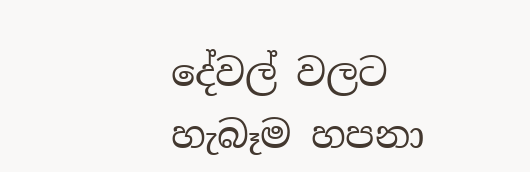දේවල් වලට හැබෑම හපනා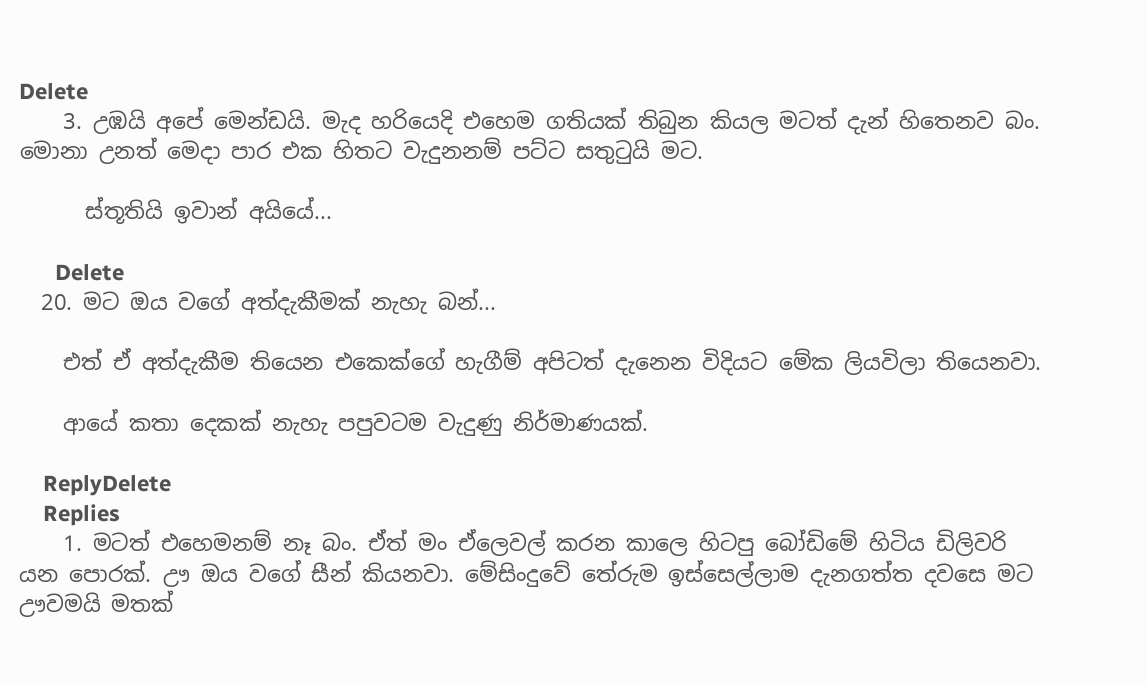Delete
    3. උඹයි අපේ මෙන්ඩයි. මැද හරියෙදි එහෙම ගතියක් තිබුන කියල මටත් දැන් හිතෙනව බං. මොනා උනත් මෙදා පාර එක හිතට වැදුනනම් පට්ට සතුටුයි මට.

      ස්තූතියි ඉවාන් අයියේ...

      Delete
  20. මට ඔය වගේ අත්දැකීමක් නැහැ බන්...

    එත් ඒ අත්දැකීම තියෙන එකෙක්ගේ හැගීම් අපිටත් දැනෙන විදියට මේක ලියවිලා තියෙනවා.

    ආයේ කතා දෙකක් නැහැ පපුවටම වැදුණු නිර්මාණයක්.

    ReplyDelete
    Replies
    1. මටත් එහෙමනම් නෑ බං. ඒත් මං ඒලෙවල් කරන කාලෙ හිටපු බෝඩිමේ හිටිය ඩිලිවරි යන පොරක්. ඌ ඔය වගේ සීන් කියනවා. මේසිංදුවේ තේරුම ඉස්සෙල්ලාම දැනගත්ත දවසෙ මට ඌවමයි මතක්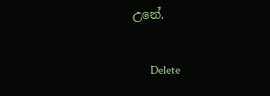උනේ.

      Delete